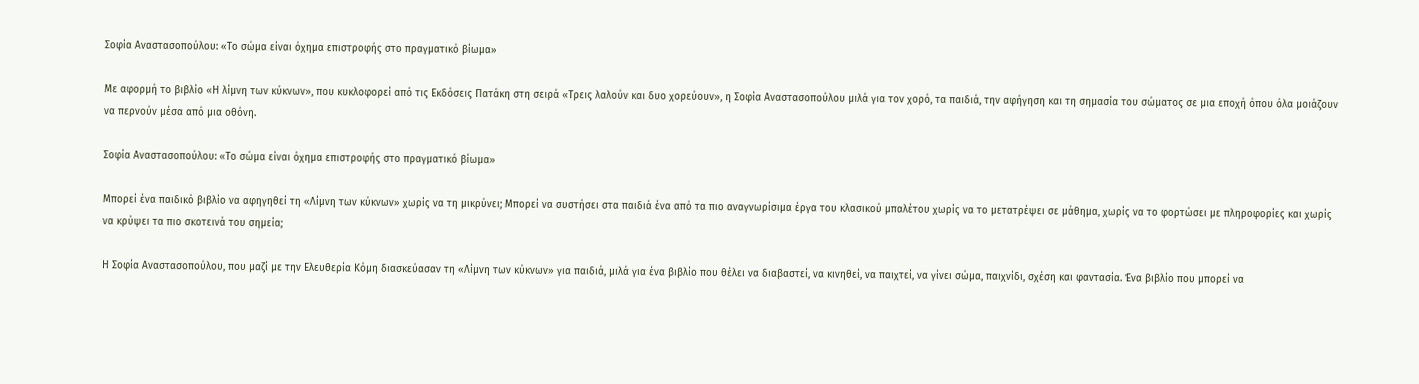Σοφία Αναστασοπούλου: «Το σώμα είναι όχημα επιστροφής στο πραγματικό βίωμα»

Με αφορμή το βιβλίο «Η λίμνη των κύκνων», που κυκλοφορεί από τις Εκδόσεις Πατάκη στη σειρά «Τρεις λαλούν και δυο χορεύουν», η Σοφία Αναστασοπούλου μιλά για τον χορό, τα παιδιά, την αφήγηση και τη σημασία του σώματος σε μια εποχή όπου όλα μοιάζουν να περνούν μέσα από μια οθόνη.

Σοφία Αναστασοπούλου: «Το σώμα είναι όχημα επιστροφής στο πραγματικό βίωμα»

Μπορεί ένα παιδικό βιβλίο να αφηγηθεί τη «Λίμνη των κύκνων» χωρίς να τη μικρύνει; Μπορεί να συστήσει στα παιδιά ένα από τα πιο αναγνωρίσιμα έργα του κλασικού μπαλέτου χωρίς να το μετατρέψει σε μάθημα, χωρίς να το φορτώσει με πληροφορίες και χωρίς να κρύψει τα πιο σκοτεινά του σημεία;

Η Σοφία Αναστασοπούλου, που μαζί με την Ελευθερία Κόμη διασκεύασαν τη «Λίμνη των κύκνων» για παιδιά, μιλά για ένα βιβλίο που θέλει να διαβαστεί, να κινηθεί, να παιχτεί, να γίνει σώμα, παιχνίδι, σχέση και φαντασία. Ένα βιβλίο που μπορεί να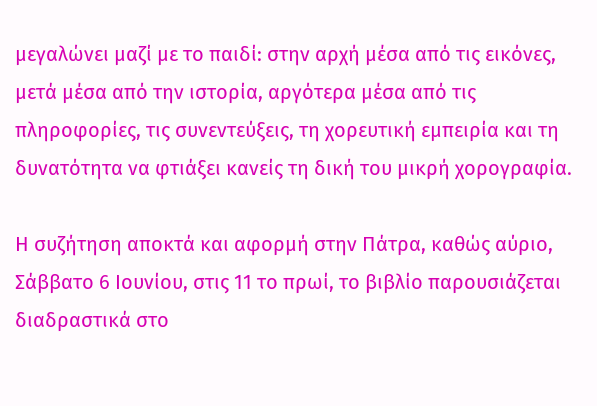μεγαλώνει μαζί με το παιδί: στην αρχή μέσα από τις εικόνες, μετά μέσα από την ιστορία, αργότερα μέσα από τις πληροφορίες, τις συνεντεύξεις, τη χορευτική εμπειρία και τη δυνατότητα να φτιάξει κανείς τη δική του μικρή χορογραφία.

Η συζήτηση αποκτά και αφορμή στην Πάτρα, καθώς αύριο, Σάββατο 6 Ιουνίου, στις 11 το πρωί, το βιβλίο παρουσιάζεται διαδραστικά στο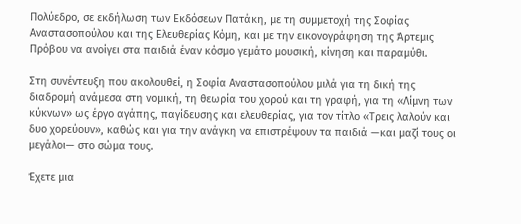Πολύεδρο, σε εκδήλωση των Εκδόσεων Πατάκη, με τη συμμετοχή της Σοφίας Αναστασοπούλου και της Ελευθερίας Κόμη, και με την εικονογράφηση της Άρτεμις Πρόβου να ανοίγει στα παιδιά έναν κόσμο γεμάτο μουσική, κίνηση και παραμύθι.

Στη συνέντευξη που ακολουθεί, η Σοφία Αναστασοπούλου μιλά για τη δική της διαδρομή ανάμεσα στη νομική, τη θεωρία του χορού και τη γραφή, για τη «Λίμνη των κύκνων» ως έργο αγάπης, παγίδευσης και ελευθερίας, για τον τίτλο «Τρεις λαλούν και δυο χορεύουν», καθώς και για την ανάγκη να επιστρέψουν τα παιδιά —και μαζί τους οι μεγάλοι— στο σώμα τους.

Έχετε μια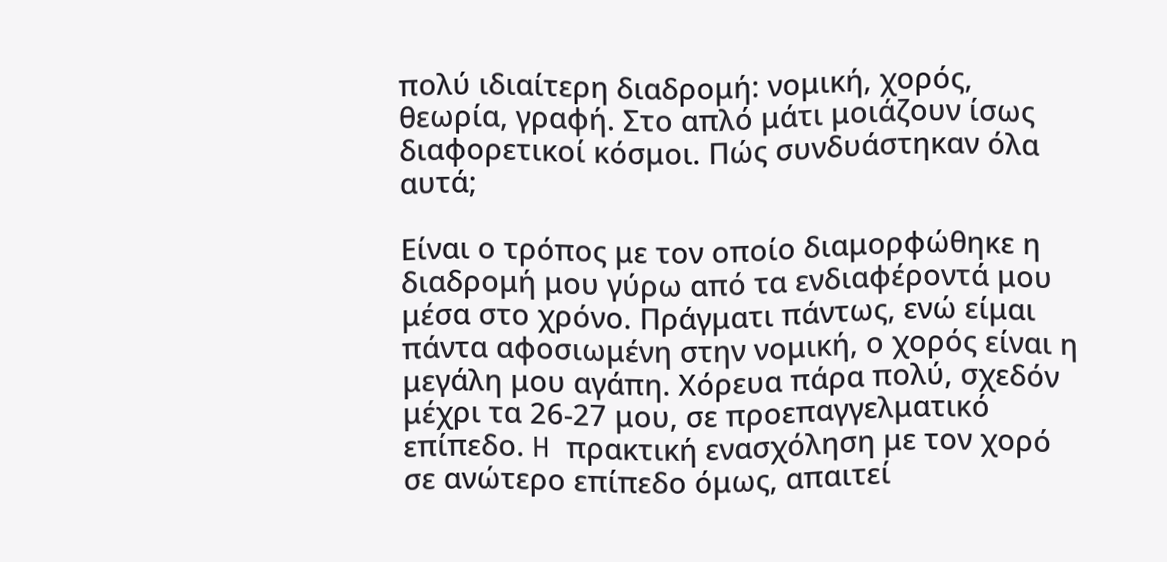πολύ ιδιαίτερη διαδρομή: νομική, χορός, θεωρία, γραφή. Στο απλό μάτι μοιάζουν ίσως διαφορετικοί κόσμοι. Πώς συνδυάστηκαν όλα αυτά;

Είναι ο τρόπος με τον οποίο διαμορφώθηκε η διαδρομή μου γύρω από τα ενδιαφέροντά μου μέσα στο χρόνο. Πράγματι πάντως, ενώ είμαι πάντα αφοσιωμένη στην νομική, ο χορός είναι η μεγάλη μου αγάπη. Χόρευα πάρα πολύ, σχεδόν μέχρι τα 26-27 μου, σε προεπαγγελματικό επίπεδο. H πρακτική ενασχόληση με τον χορό σε ανώτερο επίπεδο όμως, απαιτεί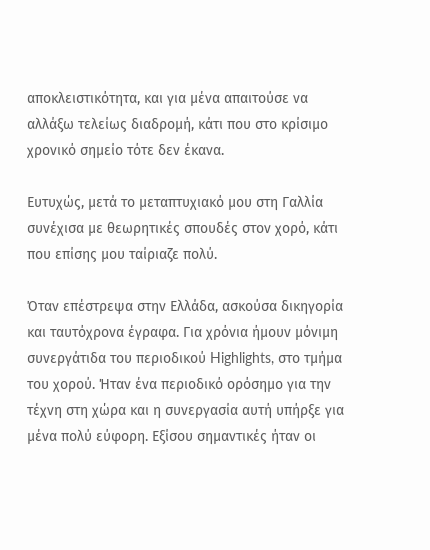αποκλειστικότητα, και για μένα απαιτούσε να αλλάξω τελείως διαδρομή, κάτι που στο κρίσιμο χρονικό σημείο τότε δεν έκανα.

Ευτυχώς, μετά το μεταπτυχιακό μου στη Γαλλία συνέχισα με θεωρητικές σπουδές στον χορό, κάτι που επίσης μου ταίριαζε πολύ.

Όταν επέστρεψα στην Ελλάδα, ασκούσα δικηγορία και ταυτόχρονα έγραφα. Για χρόνια ήμουν μόνιμη συνεργάτιδα του περιοδικού Highlights, στο τμήμα του χορού. Ήταν ένα περιοδικό ορόσημο για την τέχνη στη χώρα και η συνεργασία αυτή υπήρξε για μένα πολύ εύφορη. Εξίσου σημαντικές ήταν οι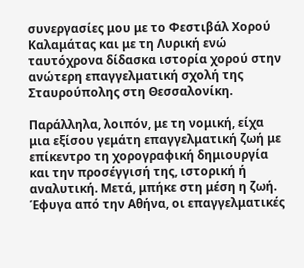συνεργασίες μου με το Φεστιβάλ Χορού Καλαμάτας και με τη Λυρική ενώ ταυτόχρονα δίδασκα ιστορία χορού στην ανώτερη επαγγελματική σχολή της Σταυρούπολης στη Θεσσαλονίκη.

Παράλληλα, λοιπόν, με τη νομική, είχα μια εξίσου γεμάτη επαγγελματική ζωή με επίκεντρο τη χορογραφική δημιουργία και την προσέγγισή της, ιστορική ή αναλυτική. Μετά, μπήκε στη μέση η ζωή. Έφυγα από την Αθήνα, οι επαγγελματικές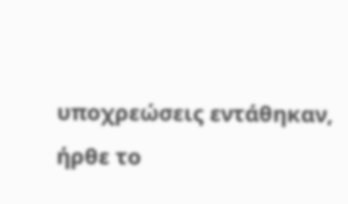υποχρεώσεις εντάθηκαν, ήρθε το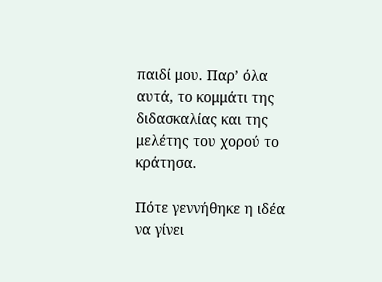παιδί μου. Παρ’ όλα αυτά, το κομμάτι της διδασκαλίας και της μελέτης του χορού το κράτησα.

Πότε γεννήθηκε η ιδέα να γίνει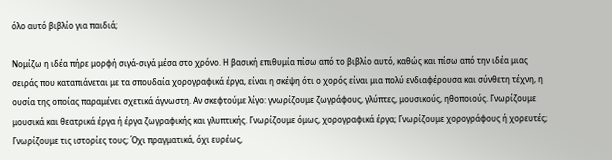όλο αυτό βιβλίο για παιδιά;

Νομίζω η ιδέα πήρε μορφή σιγά-σιγά μέσα στο χρόνο. Η βασική επιθυμία πίσω από το βιβλίο αυτό, καθώς και πίσω από την ιδέα μιας σειράς που καταπιάνεται με τα σπουδαία χορογραφικά έργα, είναι η σκέψη ότι ο χορός είναι μια πολύ ενδιαφέρουσα και σύνθετη τέχνη, η ουσία της οποίας παραμένει σχετικά άγνωστη. Αν σκεφτούμε λίγο: γνωρίζουμε ζωγράφους, γλύπτες, μουσικούς, ηθοποιούς. Γνωρίζουμε μουσικά και θεατρικά έργα ή έργα ζωγραφικής και γλυπτικής. Γνωρίζουμε όμως, χορογραφικά έργα; Γνωρίζουμε χορογράφους ή χορευτές; Γνωρίζουμε τις ιστορίες τους; Όχι πραγματικά, όχι ευρέως,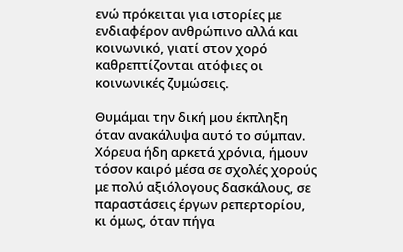ενώ πρόκειται για ιστορίες με ενδιαφέρον ανθρώπινο αλλά και κοινωνικό, γιατί στον χορό καθρεπτίζονται ατόφιες οι κοινωνικές ζυμώσεις.

Θυμάμαι την δική μου έκπληξη όταν ανακάλυψα αυτό το σύμπαν. Χόρευα ήδη αρκετά χρόνια, ήμουν τόσον καιρό μέσα σε σχολές χορούς με πολύ αξιόλογους δασκάλους, σε παραστάσεις έργων ρεπερτορίου, κι όμως, όταν πήγα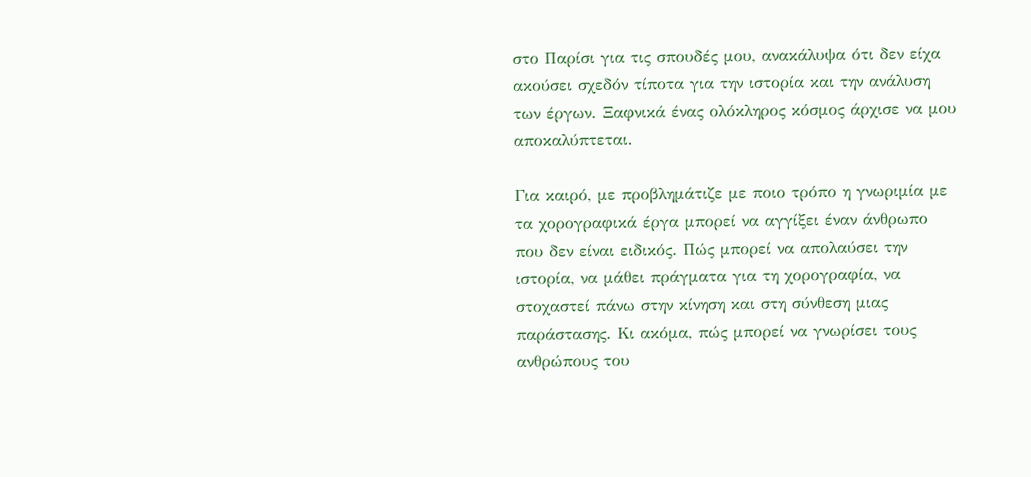στο Παρίσι για τις σπουδές μου, ανακάλυψα ότι δεν είχα ακούσει σχεδόν τίποτα για την ιστορία και την ανάλυση των έργων. Ξαφνικά ένας ολόκληρος κόσμος άρχισε να μου αποκαλύπτεται.

Για καιρό, με προβλημάτιζε με ποιο τρόπο η γνωριμία με τα χορογραφικά έργα μπορεί να αγγίξει έναν άνθρωπο που δεν είναι ειδικός. Πώς μπορεί να απολαύσει την ιστορία, να μάθει πράγματα για τη χορογραφία, να στοχαστεί πάνω στην κίνηση και στη σύνθεση μιας παράστασης. Κι ακόμα, πώς μπορεί να γνωρίσει τους ανθρώπους του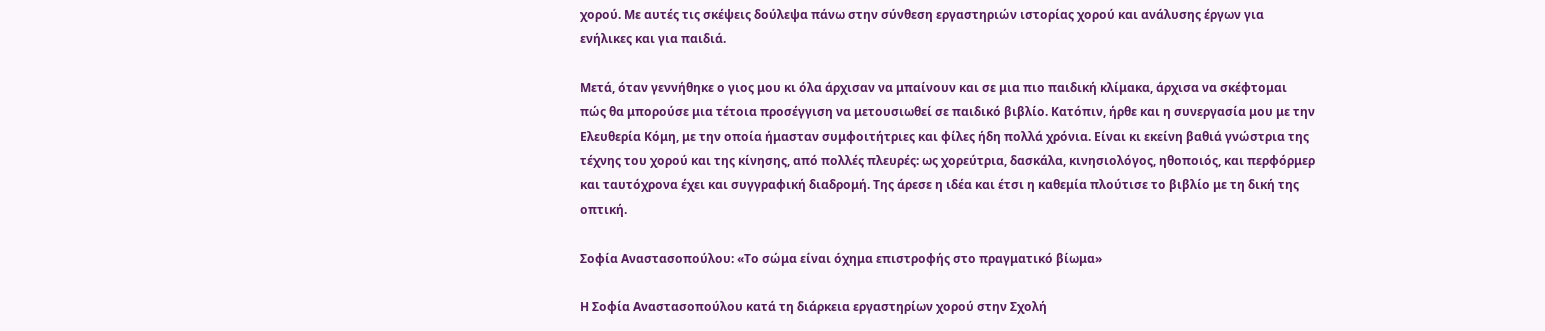χορού. Με αυτές τις σκέψεις δούλεψα πάνω στην σύνθεση εργαστηριών ιστορίας χορού και ανάλυσης έργων για ενήλικες και για παιδιά.

Μετά, όταν γεννήθηκε ο γιος μου κι όλα άρχισαν να μπαίνουν και σε μια πιο παιδική κλίμακα, άρχισα να σκέφτομαι πώς θα μπορούσε μια τέτοια προσέγγιση να μετουσιωθεί σε παιδικό βιβλίο. Κατόπιν, ήρθε και η συνεργασία μου με την Ελευθερία Κόμη, με την οποία ήμασταν συμφοιτήτριες και φίλες ήδη πολλά χρόνια. Είναι κι εκείνη βαθιά γνώστρια της τέχνης του χορού και της κίνησης, από πολλές πλευρές: ως χορεύτρια, δασκάλα, κινησιολόγος, ηθοποιός, και περφόρμερ και ταυτόχρονα έχει και συγγραφική διαδρομή. Της άρεσε η ιδέα και έτσι η καθεμία πλούτισε το βιβλίο με τη δική της οπτική.

Σοφία Αναστασοπούλου: «Το σώμα είναι όχημα επιστροφής στο πραγματικό βίωμα»

Η Σοφία Αναστασοπούλου κατά τη διάρκεια εργαστηρίων χορού στην Σχολή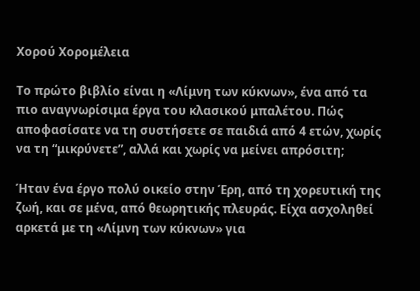Χορού Χορομέλεια

Το πρώτο βιβλίο είναι η «Λίμνη των κύκνων», ένα από τα πιο αναγνωρίσιμα έργα του κλασικού μπαλέτου. Πώς αποφασίσατε να τη συστήσετε σε παιδιά από 4 ετών, χωρίς να τη “μικρύνετε”, αλλά και χωρίς να μείνει απρόσιτη;

Ήταν ένα έργο πολύ οικείο στην Έρη, από τη χορευτική της ζωή, και σε μένα, από θεωρητικής πλευράς. Είχα ασχοληθεί αρκετά με τη «Λίμνη των κύκνων» για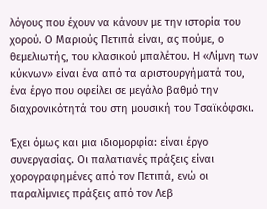λόγους που έχουν να κάνουν με την ιστορία του χορού. Ο Μαριούς Πετιπά είναι, ας πούμε, ο θεμελιωτής, του κλασικού μπαλέτου. Η «Λίμνη των κύκνων» είναι ένα από τα αριστουργήματά του, ένα έργο που οφείλει σε μεγάλο βαθμό την διαχρονικότητά του στη μουσική του Τσαϊκόφσκι.

Έχει όμως και μια ιδιομορφία: είναι έργο συνεργασίας. Οι παλατιανές πράξεις είναι χορογραφημένες από τον Πετιπά, ενώ οι παραλίμνιες πράξεις από τον Λεβ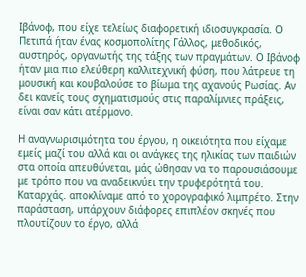Ιβάνοφ, που είχε τελείως διαφορετική ιδιοσυγκρασία. Ο Πετιπά ήταν ένας κοσμοπολίτης Γάλλος, μεθοδικός, αυστηρός, οργανωτής της τάξης των πραγμάτων. Ο Ιβάνοφ ήταν μια πιο ελεύθερη καλλιτεχνική φύση, που λάτρευε τη μουσική και κουβαλούσε το βίωμα της αχανούς Ρωσίας. Αν δει κανείς τους σχηματισμούς στις παραλίμνιες πράξεις, είναι σαν κάτι ατέρμονο.

Η αναγνωρισιμότητα του έργου, η οικειότητα που είχαμε εμείς μαζί του αλλά και οι ανάγκες της ηλικίας των παιδιών στα οποία απευθύνεται, μάς ώθησαν να το παρουσιάσουμε με τρόπο που να αναδεικνύει την τρυφερότητά του. Καταρχάς. αποκλίναμε από το χορογραφικό λιμπρέτο. Στην παράσταση, υπάρχουν διάφορες επιπλέον σκηνές που πλουτίζουν το έργο, αλλά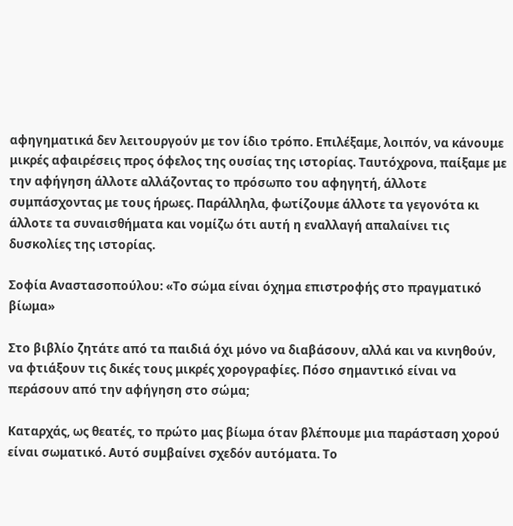αφηγηματικά δεν λειτουργούν με τον ίδιο τρόπο. Επιλέξαμε, λοιπόν, να κάνουμε μικρές αφαιρέσεις προς όφελος της ουσίας της ιστορίας. Ταυτόχρονα, παίξαμε με την αφήγηση άλλοτε αλλάζοντας το πρόσωπο του αφηγητή, άλλοτε συμπάσχοντας με τους ήρωες. Παράλληλα, φωτίζουμε άλλοτε τα γεγονότα κι άλλοτε τα συναισθήματα και νομίζω ότι αυτή η εναλλαγή απαλαίνει τις δυσκολίες της ιστορίας.

Σοφία Αναστασοπούλου: «Το σώμα είναι όχημα επιστροφής στο πραγματικό βίωμα»

Στο βιβλίο ζητάτε από τα παιδιά όχι μόνο να διαβάσουν, αλλά και να κινηθούν, να φτιάξουν τις δικές τους μικρές χορογραφίες. Πόσο σημαντικό είναι να περάσουν από την αφήγηση στο σώμα;

Καταρχάς, ως θεατές, το πρώτο μας βίωμα όταν βλέπουμε μια παράσταση χορού είναι σωματικό. Αυτό συμβαίνει σχεδόν αυτόματα. Το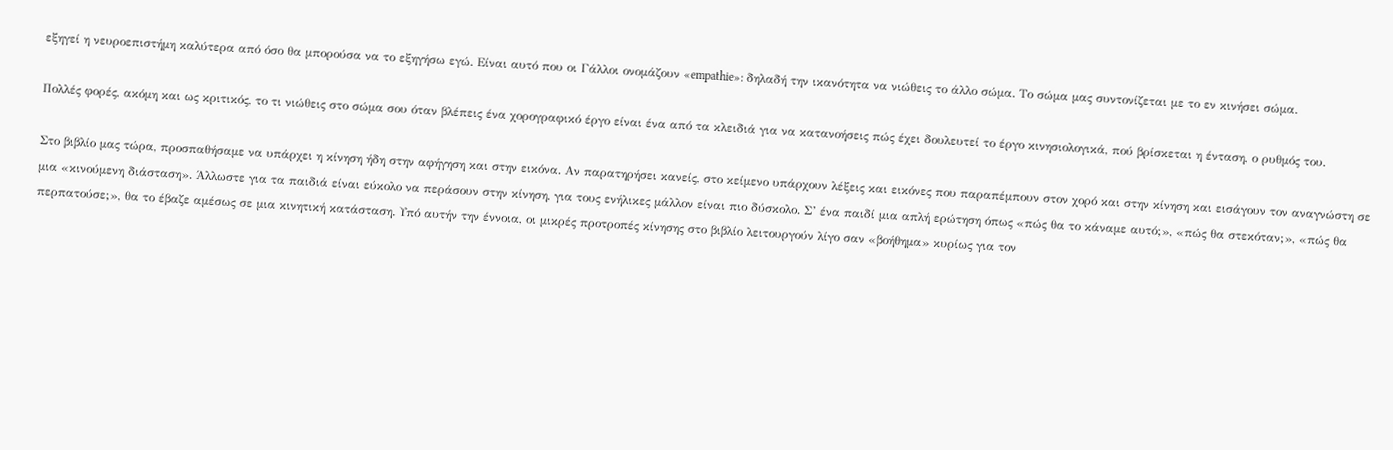εξηγεί η νευροεπιστήμη καλύτερα από όσο θα μπορούσα να το εξηγήσω εγώ. Είναι αυτό που οι Γάλλοι ονομάζουν «empathie»: δηλαδή την ικανότητα να νιώθεις το άλλο σώμα. Το σώμα μας συντονίζεται με το εν κινήσει σώμα.

Πολλές φορές, ακόμη και ως κριτικός, το τι νιώθεις στο σώμα σου όταν βλέπεις ένα χορογραφικό έργο είναι ένα από τα κλειδιά για να κατανοήσεις πώς έχει δουλευτεί το έργο κινησιολογικά, πού βρίσκεται η ένταση, ο ρυθμός του.

Στο βιβλίο μας τώρα, προσπαθήσαμε να υπάρχει η κίνηση ήδη στην αφήγηση και στην εικόνα. Αν παρατηρήσει κανείς, στο κείμενο υπάρχουν λέξεις και εικόνες που παραπέμπουν στον χορό και στην κίνηση και εισάγουν τον αναγνώστη σε μια «κινούμενη διάσταση». Άλλωστε για τα παιδιά είναι εύκολο να περάσουν στην κίνηση, για τους ενήλικες μάλλον είναι πιο δύσκολο. Σ’ ένα παιδί μια απλή ερώτηση όπως «πώς θα το κάναμε αυτό;», «πώς θα στεκόταν;», «πώς θα περπατούσε;», θα το έβαζε αμέσως σε μια κινητική κατάσταση. Υπό αυτήν την έννοια, οι μικρές προτροπές κίνησης στο βιβλίο λειτουργούν λίγο σαν «βοήθημα» κυρίως για τον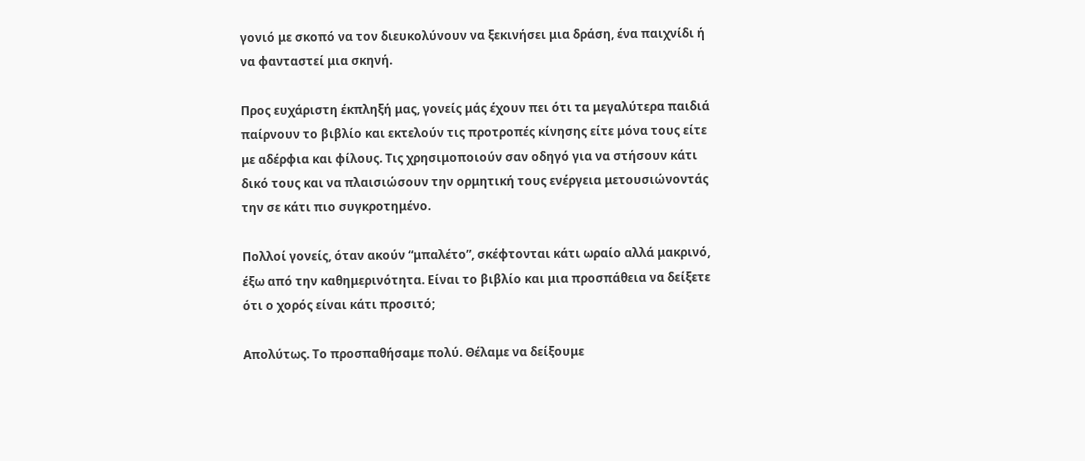γονιό με σκοπό να τον διευκολύνουν να ξεκινήσει μια δράση, ένα παιχνίδι ή να φανταστεί μια σκηνή.

Προς ευχάριστη έκπληξή μας, γονείς μάς έχουν πει ότι τα μεγαλύτερα παιδιά παίρνουν το βιβλίο και εκτελούν τις προτροπές κίνησης είτε μόνα τους είτε με αδέρφια και φίλους. Τις χρησιμοποιούν σαν οδηγό για να στήσουν κάτι δικό τους και να πλαισιώσουν την ορμητική τους ενέργεια μετουσιώνοντάς την σε κάτι πιο συγκροτημένο.

Πολλοί γονείς, όταν ακούν “μπαλέτο”, σκέφτονται κάτι ωραίο αλλά μακρινό, έξω από την καθημερινότητα. Είναι το βιβλίο και μια προσπάθεια να δείξετε ότι ο χορός είναι κάτι προσιτό;

Απολύτως. Το προσπαθήσαμε πολύ. Θέλαμε να δείξουμε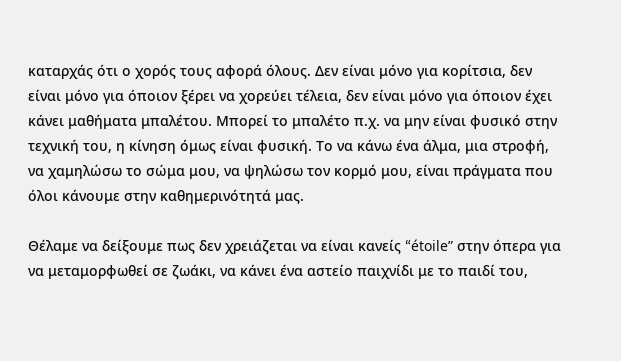καταρχάς ότι ο χορός τους αφορά όλους. Δεν είναι μόνο για κορίτσια, δεν είναι μόνο για όποιον ξέρει να χορεύει τέλεια, δεν είναι μόνο για όποιον έχει κάνει μαθήματα μπαλέτου. Μπορεί το μπαλέτο π.χ. να μην είναι φυσικό στην τεχνική του, η κίνηση όμως είναι φυσική. Το να κάνω ένα άλμα, μια στροφή, να χαμηλώσω το σώμα μου, να ψηλώσω τον κορμό μου, είναι πράγματα που όλοι κάνουμε στην καθημερινότητά μας.

Θέλαμε να δείξουμε πως δεν χρειάζεται να είναι κανείς “étoile” στην όπερα για να μεταμορφωθεί σε ζωάκι, να κάνει ένα αστείο παιχνίδι με το παιδί του,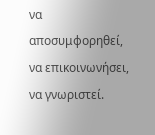να αποσυμφορηθεί, να επικοινωνήσει, να γνωριστεί.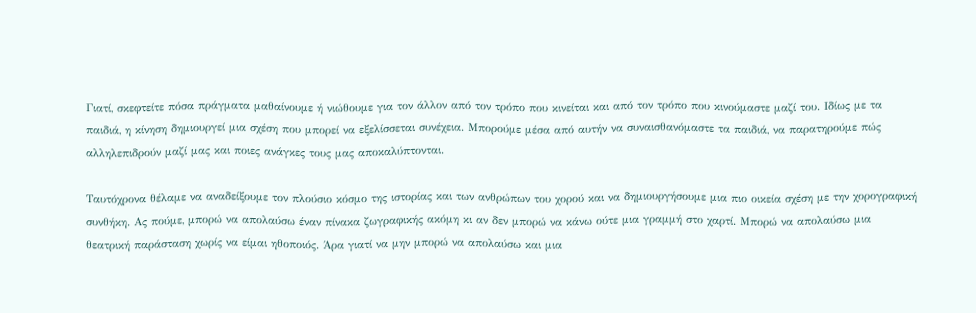Γιατί, σκεφτείτε πόσα πράγματα μαθαίνουμε ή νιώθουμε για τον άλλον από τον τρόπο που κινείται και από τον τρόπο που κινούμαστε μαζί του. Ιδίως με τα παιδιά, η κίνηση δημιουργεί μια σχέση που μπορεί να εξελίσσεται συνέχεια. Μπορούμε μέσα από αυτήν να συναισθανόμαστε τα παιδιά, να παρατηρούμε πώς αλληλεπιδρούν μαζί μας και ποιες ανάγκες τους μας αποκαλύπτονται.

Ταυτόχρονα θέλαμε να αναδείξουμε τον πλούσιο κόσμο της ιστορίας και των ανθρώπων του χορού και να δημιουργήσουμε μια πιο οικεία σχέση με την χορογραφική συνθήκη. Ας πούμε, μπορώ να απολαύσω έναν πίνακα ζωγραφικής ακόμη κι αν δεν μπορώ να κάνω ούτε μια γραμμή στο χαρτί. Μπορώ να απολαύσω μια θεατρική παράσταση χωρίς να είμαι ηθοποιός. Άρα γιατί να μην μπορώ να απολαύσω και μια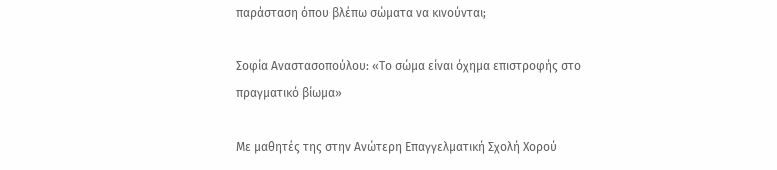παράσταση όπου βλέπω σώματα να κινούνται;

Σοφία Αναστασοπούλου: «Το σώμα είναι όχημα επιστροφής στο πραγματικό βίωμα»

Με μαθητές της στην Ανώτερη Επαγγελματική Σχολή Χορού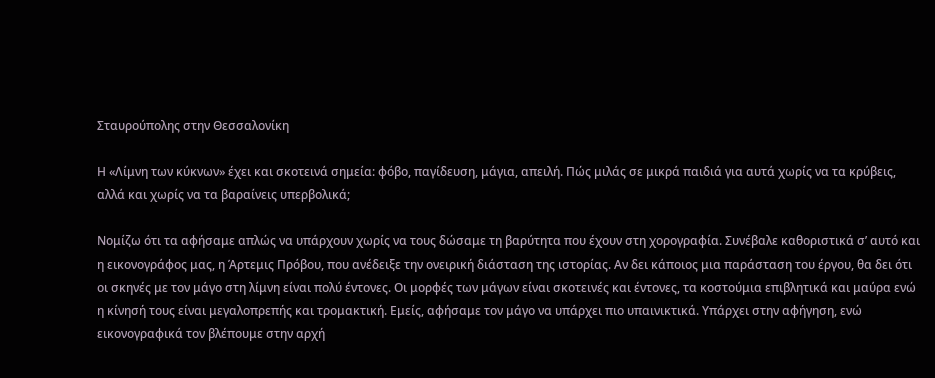Σταυρούπολης στην Θεσσαλονίκη

Η «Λίμνη των κύκνων» έχει και σκοτεινά σημεία: φόβο, παγίδευση, μάγια, απειλή. Πώς μιλάς σε μικρά παιδιά για αυτά χωρίς να τα κρύβεις, αλλά και χωρίς να τα βαραίνεις υπερβολικά;

Νομίζω ότι τα αφήσαμε απλώς να υπάρχουν χωρίς να τους δώσαμε τη βαρύτητα που έχουν στη χορογραφία. Συνέβαλε καθοριστικά σ’ αυτό και η εικονογράφος μας, η Άρτεμις Πρόβου, που ανέδειξε την ονειρική διάσταση της ιστορίας. Αν δει κάποιος μια παράσταση του έργου, θα δει ότι οι σκηνές με τον μάγο στη λίμνη είναι πολύ έντονες. Οι μορφές των μάγων είναι σκοτεινές και έντονες, τα κοστούμια επιβλητικά και μαύρα ενώ η κίνησή τους είναι μεγαλοπρεπής και τρομακτική. Εμείς, αφήσαμε τον μάγο να υπάρχει πιο υπαινικτικά. Υπάρχει στην αφήγηση, ενώ εικονογραφικά τον βλέπουμε στην αρχή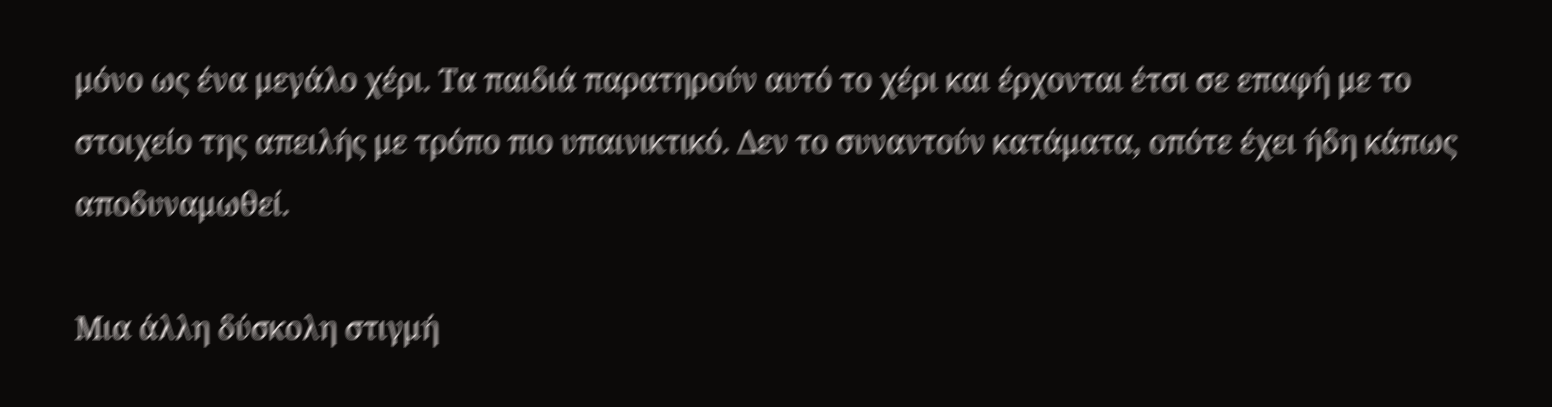μόνο ως ένα μεγάλο χέρι. Τα παιδιά παρατηρούν αυτό το χέρι και έρχονται έτσι σε επαφή με το στοιχείο της απειλής με τρόπο πιο υπαινικτικό. Δεν το συναντούν κατάματα, οπότε έχει ήδη κάπως αποδυναμωθεί.

Μια άλλη δύσκολη στιγμή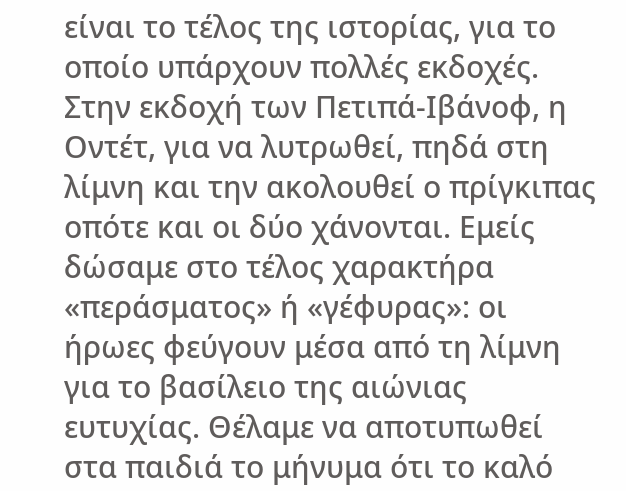είναι το τέλος της ιστορίας, για το οποίο υπάρχουν πολλές εκδοχές. Στην εκδοχή των Πετιπά-Ιβάνοφ, η Οντέτ, για να λυτρωθεί, πηδά στη λίμνη και την ακολουθεί ο πρίγκιπας οπότε και οι δύο χάνονται. Εμείς δώσαμε στο τέλος χαρακτήρα «περάσματος» ή «γέφυρας»: οι ήρωες φεύγουν μέσα από τη λίμνη για το βασίλειο της αιώνιας ευτυχίας. Θέλαμε να αποτυπωθεί στα παιδιά το μήνυμα ότι το καλό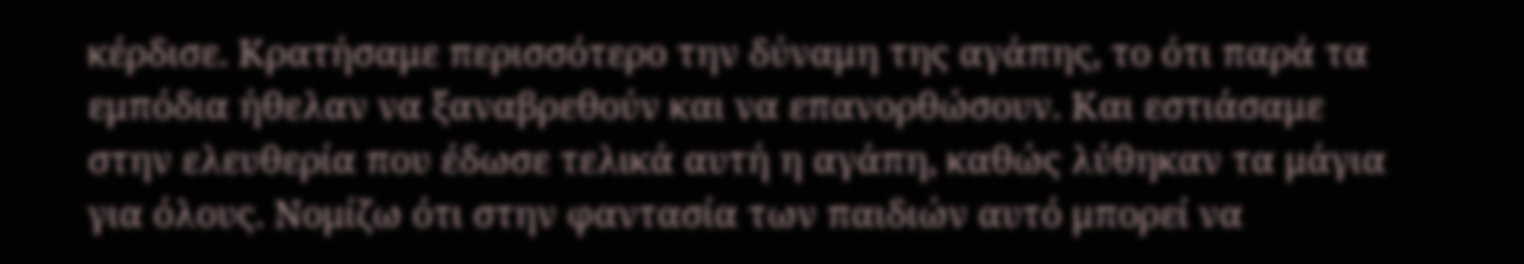κέρδισε. Κρατήσαμε περισσότερο την δύναμη της αγάπης, το ότι παρά τα εμπόδια ήθελαν να ξαναβρεθούν και να επανορθώσουν. Και εστιάσαμε στην ελευθερία που έδωσε τελικά αυτή η αγάπη, καθώς λύθηκαν τα μάγια για όλους. Νομίζω ότι στην φαντασία των παιδιών αυτό μπορεί να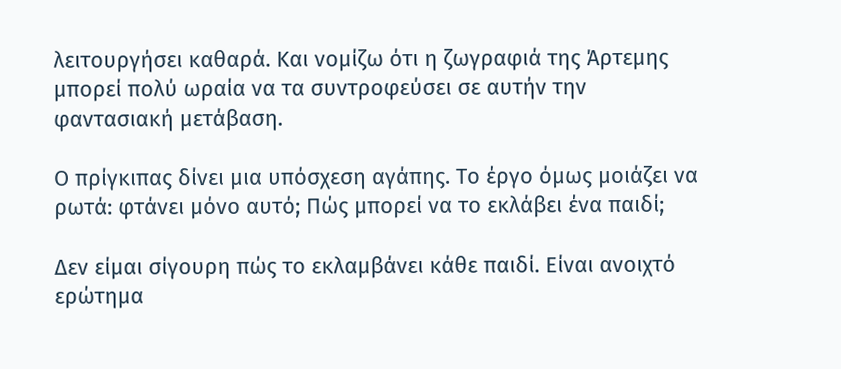λειτουργήσει καθαρά. Και νομίζω ότι η ζωγραφιά της Άρτεμης μπορεί πολύ ωραία να τα συντροφεύσει σε αυτήν την φαντασιακή μετάβαση.

Ο πρίγκιπας δίνει μια υπόσχεση αγάπης. Το έργο όμως μοιάζει να ρωτά: φτάνει μόνο αυτό; Πώς μπορεί να το εκλάβει ένα παιδί;

Δεν είμαι σίγουρη πώς το εκλαμβάνει κάθε παιδί. Είναι ανοιχτό ερώτημα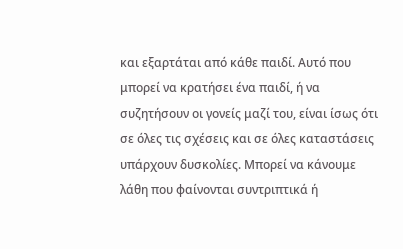και εξαρτάται από κάθε παιδί. Αυτό που μπορεί να κρατήσει ένα παιδί, ή να συζητήσουν οι γονείς μαζί του, είναι ίσως ότι σε όλες τις σχέσεις και σε όλες καταστάσεις υπάρχουν δυσκολίες. Μπορεί να κάνουμε λάθη που φαίνονται συντριπτικά ή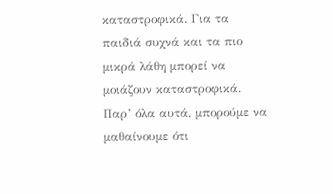καταστροφικά. Για τα παιδιά συχνά και τα πιο μικρά λάθη μπορεί να μοιάζουν καταστροφικά. Παρ’ όλα αυτά, μπορούμε να μαθαίνουμε ότι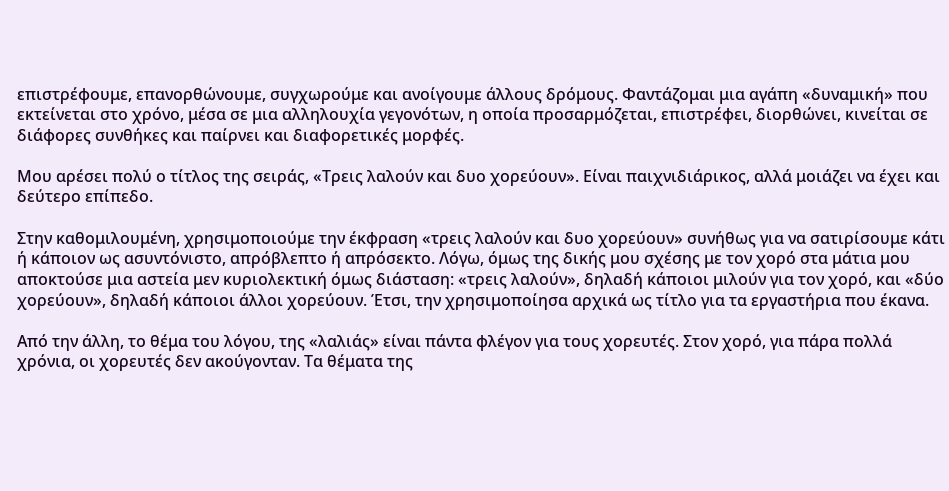επιστρέφουμε, επανορθώνουμε, συγχωρούμε και ανοίγουμε άλλους δρόμους. Φαντάζομαι μια αγάπη «δυναμική» που εκτείνεται στο χρόνο, μέσα σε μια αλληλουχία γεγονότων, η οποία προσαρμόζεται, επιστρέφει, διορθώνει, κινείται σε διάφορες συνθήκες και παίρνει και διαφορετικές μορφές.

Μου αρέσει πολύ ο τίτλος της σειράς, «Τρεις λαλούν και δυο χορεύουν». Είναι παιχνιδιάρικος, αλλά μοιάζει να έχει και δεύτερο επίπεδο.

Στην καθομιλουμένη, χρησιμοποιούμε την έκφραση «τρεις λαλούν και δυο χορεύουν» συνήθως για να σατιρίσουμε κάτι ή κάποιον ως ασυντόνιστο, απρόβλεπτο ή απρόσεκτο. Λόγω, όμως της δικής μου σχέσης με τον χορό στα μάτια μου αποκτούσε μια αστεία μεν κυριολεκτική όμως διάσταση: «τρεις λαλούν», δηλαδή κάποιοι μιλούν για τον χορό, και «δύο χορεύουν», δηλαδή κάποιοι άλλοι χορεύουν. Έτσι, την χρησιμοποίησα αρχικά ως τίτλο για τα εργαστήρια που έκανα.

Από την άλλη, το θέμα του λόγου, της «λαλιάς» είναι πάντα φλέγον για τους χορευτές. Στον χορό, για πάρα πολλά χρόνια, οι χορευτές δεν ακούγονταν. Τα θέματα της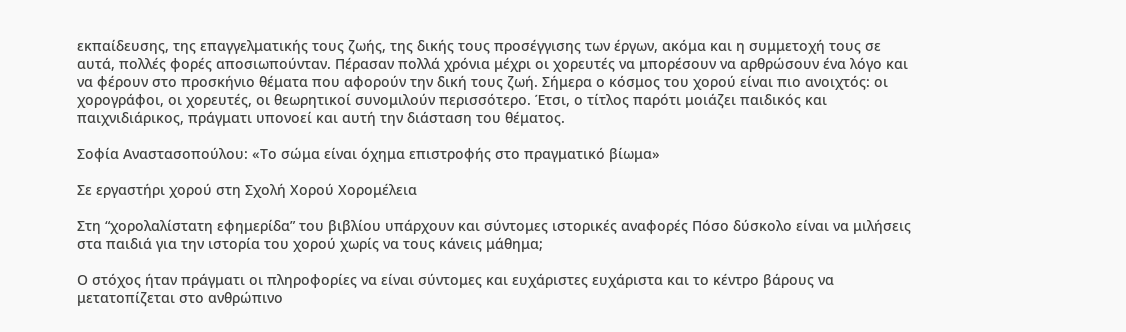εκπαίδευσης, της επαγγελματικής τους ζωής, της δικής τους προσέγγισης των έργων, ακόμα και η συμμετοχή τους σε αυτά, πολλές φορές αποσιωπούνταν. Πέρασαν πολλά χρόνια μέχρι οι χορευτές να μπορέσουν να αρθρώσουν ένα λόγο και να φέρουν στο προσκήνιο θέματα που αφορούν την δική τους ζωή. Σήμερα ο κόσμος του χορού είναι πιο ανοιχτός: οι χορογράφοι, οι χορευτές, οι θεωρητικοί συνομιλούν περισσότερο. Έτσι, ο τίτλος παρότι μοιάζει παιδικός και παιχνιδιάρικος, πράγματι υπονοεί και αυτή την διάσταση του θέματος.

Σοφία Αναστασοπούλου: «Το σώμα είναι όχημα επιστροφής στο πραγματικό βίωμα»

Σε εργαστήρι χορού στη Σχολή Χορού Χορομέλεια

Στη “χορολαλίστατη εφημερίδα” του βιβλίου υπάρχουν και σύντομες ιστορικές αναφορές Πόσο δύσκολο είναι να μιλήσεις στα παιδιά για την ιστορία του χορού χωρίς να τους κάνεις μάθημα;

Ο στόχος ήταν πράγματι οι πληροφορίες να είναι σύντομες και ευχάριστες ευχάριστα και το κέντρο βάρους να μετατοπίζεται στο ανθρώπινο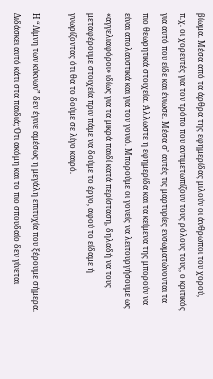βίωμα. Μέσα από τα άρθρα της εφημερίδας μιλούν οι άνθρωποι του χορού, π.χ. οι χορευτές για τον τρόπο που αντιμετωπίζουν τους ρόλους τους, ο κριτικός για αυτό που είδε και ένιωσε. Μέσα σ’ αυτές τις μαρτυρίες ενσωματώνονται τα πιο θεωρητικά στοιχεία. Άλλωστε η εφημερίδα και τα κείμενα της μπορούν να είναι απολαυστικά και για τον γονιό. Μπορούμε οι γονείς να λειτουργήσουμε ως «αγγελιαφόροι» ιδίως για τα μικρά παιδί κατά περίσταση, δηλαδή να τους μεταφέρουμε στοιχεία πριν πάμε να δούμε το έργο, αφού το είδαμε ή γνωρίζοντας ότι θα το δούμε σε λίγο καιρό.

Η “Λίμνη των κύκνων” δεν έγινε αμέσως η μεγάλη επιτυχία που ξέρουμε σήμερα. Διδάσκει αυτό κάτι στα παιδιά; Ότι ακόμη και το πιο σπουδαίο δεν γίνεται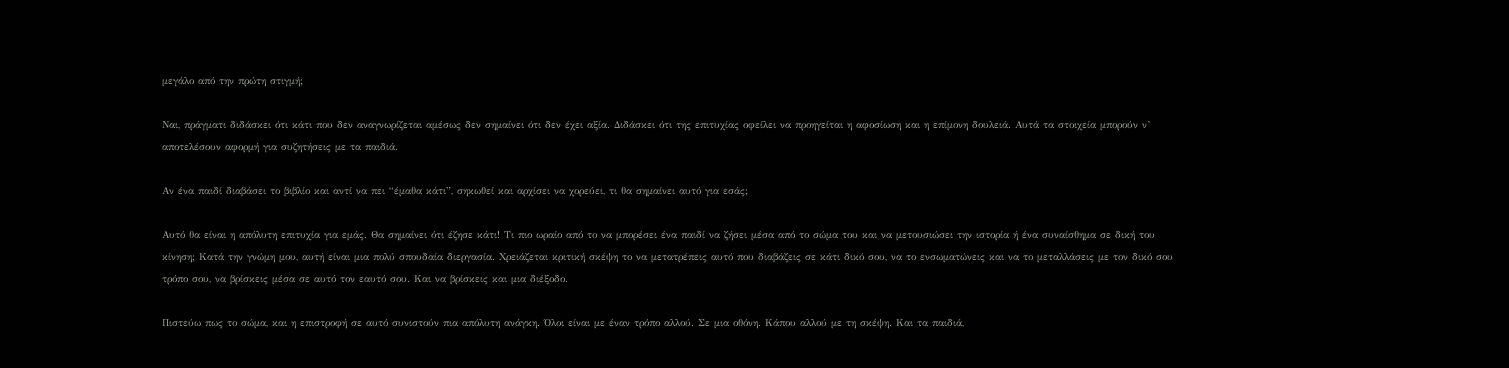μεγάλο από την πρώτη στιγμή;

Ναι, πράγματι διδάσκει ότι κάτι που δεν αναγνωρίζεται αμέσως δεν σημαίνει ότι δεν έχει αξία. Διδάσκει ότι της επιτυχίας οφείλει να προηγείται η αφοσίωση και η επίμονη δουλειά. Αυτά τα στοιχεία μπορούν ν’ αποτελέσουν αφορμή για συζητήσεις με τα παιδιά.

Αν ένα παιδί διαβάσει το βιβλίο και αντί να πει “έμαθα κάτι”, σηκωθεί και αρχίσει να χορεύει, τι θα σημαίνει αυτό για εσάς;

Αυτό θα είναι η απόλυτη επιτυχία για εμάς. Θα σημαίνει ότι έζησε κάτι! Τι πιο ωραίο από το να μπορέσει ένα παιδί να ζήσει μέσα από το σώμα του και να μετουσιώσει την ιστορία ή ένα συναίσθημα σε δική του κίνηση; Κατά την γνώμη μου, αυτή είναι μια πολύ σπουδαία διεργασία. Χρειάζεται κριτική σκέψη το να μετατρέπεις αυτό που διαβάζεις σε κάτι δικό σου, να το ενσωματώνεις και να το μεταλλάσεις με τον δικό σου τρόπο σου, να βρίσκεις μέσα σε αυτό τον εαυτό σου. Και να βρίσκεις και μια διέξοδο.

Πιστεύω πως το σώμα, και η επιστροφή σε αυτό συνιστούν πια απόλυτη ανάγκη. Όλοι είναι με έναν τρόπο αλλού. Σε μια οθόνη. Κάπου αλλού με τη σκέψη. Και τα παιδιά,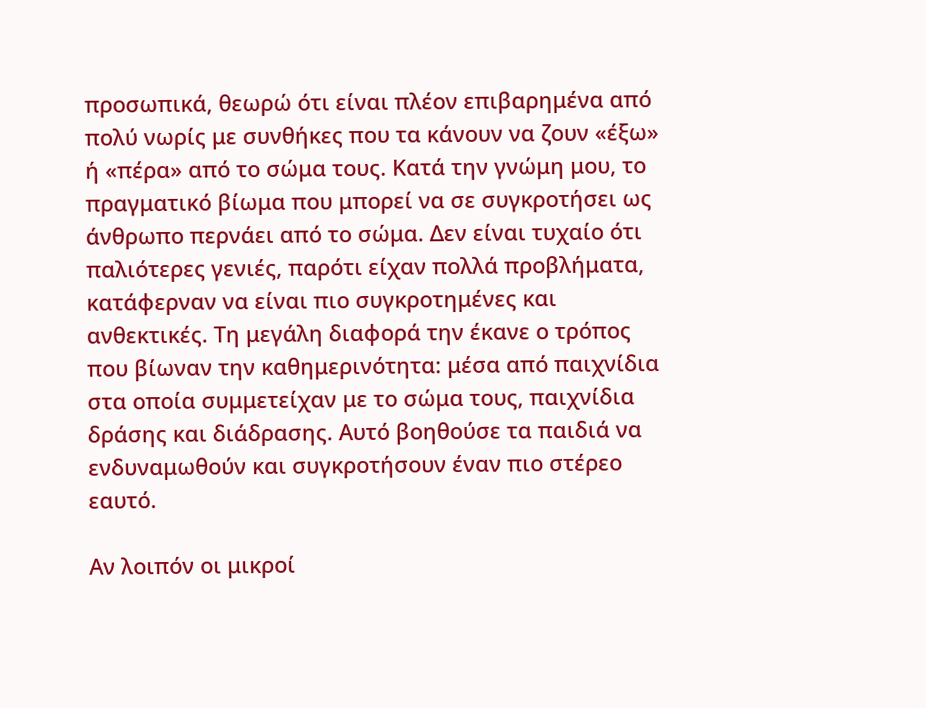προσωπικά, θεωρώ ότι είναι πλέον επιβαρημένα από πολύ νωρίς με συνθήκες που τα κάνουν να ζουν «έξω» ή «πέρα» από το σώμα τους. Κατά την γνώμη μου, το πραγματικό βίωμα που μπορεί να σε συγκροτήσει ως άνθρωπο περνάει από το σώμα. Δεν είναι τυχαίο ότι παλιότερες γενιές, παρότι είχαν πολλά προβλήματα, κατάφερναν να είναι πιο συγκροτημένες και ανθεκτικές. Τη μεγάλη διαφορά την έκανε ο τρόπος που βίωναν την καθημερινότητα: μέσα από παιχνίδια στα οποία συμμετείχαν με το σώμα τους, παιχνίδια δράσης και διάδρασης. Αυτό βοηθούσε τα παιδιά να ενδυναμωθούν και συγκροτήσουν έναν πιο στέρεο εαυτό.

Αν λοιπόν οι μικροί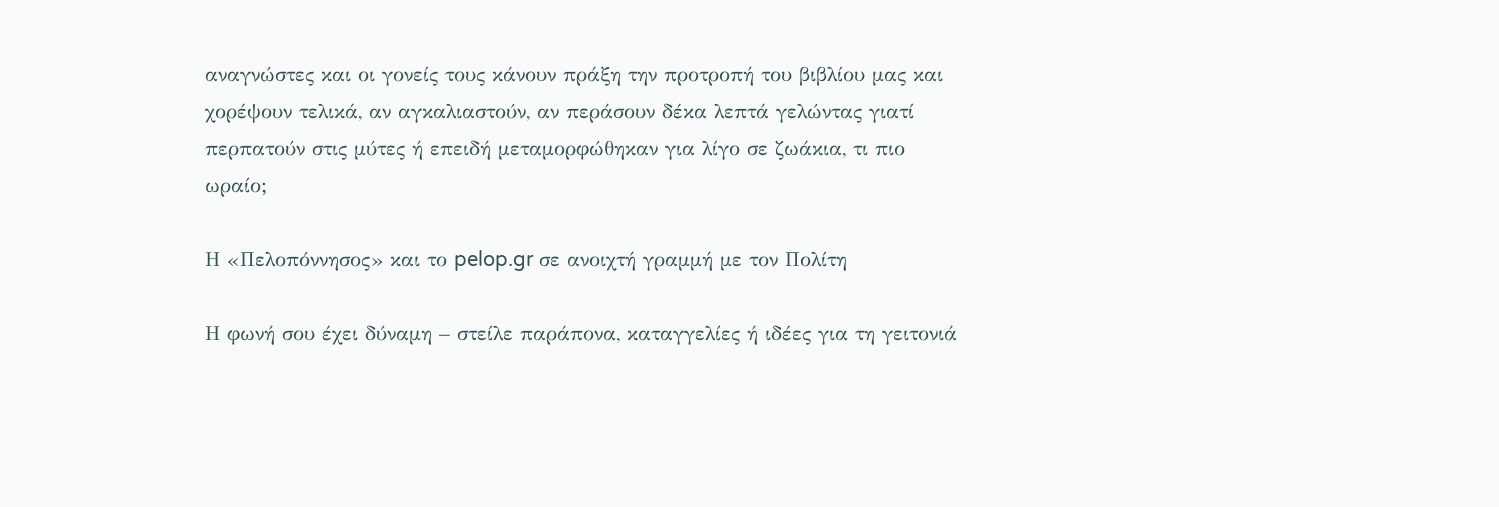αναγνώστες και οι γονείς τους κάνουν πράξη την προτροπή του βιβλίου μας και χορέψουν τελικά, αν αγκαλιαστούν, αν περάσουν δέκα λεπτά γελώντας γιατί περπατούν στις μύτες ή επειδή μεταμορφώθηκαν για λίγο σε ζωάκια, τι πιο ωραίο;

Η «Πελοπόννησος» και το pelop.gr σε ανοιχτή γραμμή με τον Πολίτη

Η φωνή σου έχει δύναμη – στείλε παράπονα, καταγγελίες ή ιδέες για τη γειτονιά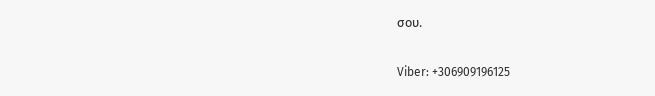σου.

Viber: +306909196125